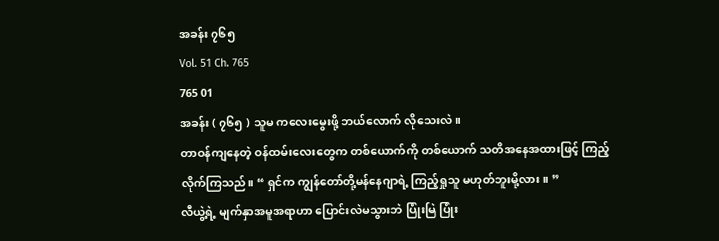အခန်း ၇၆၅
Vol. 51 Ch. 765
765 01
အခန်း ( ၇၆၅ ) သူမ ကလေးမွေးဖို့ ဘယ်လောက် လိုသေးလဲ။
တာဝန်ကျနေတဲ့ ဝန်ထမ်းလေးတွေက တစ်ယောက်ကို တစ်ယောက် သတိအနေအထားဖြင့် ကြည့်လိုက်ကြသည်။ “ ရှင်က ကျွန်တော်တို့မန်နေဂျာရဲ့ ကြည့်ရှုသူ မဟုတ်ဘူးမို့လား။ ”
လီယွဲ့ရဲ့ မျက်နှာအမူအရာဟာ ပြောင်းလဲမသွားဘဲ ပြုံးမြဲ ပြုံး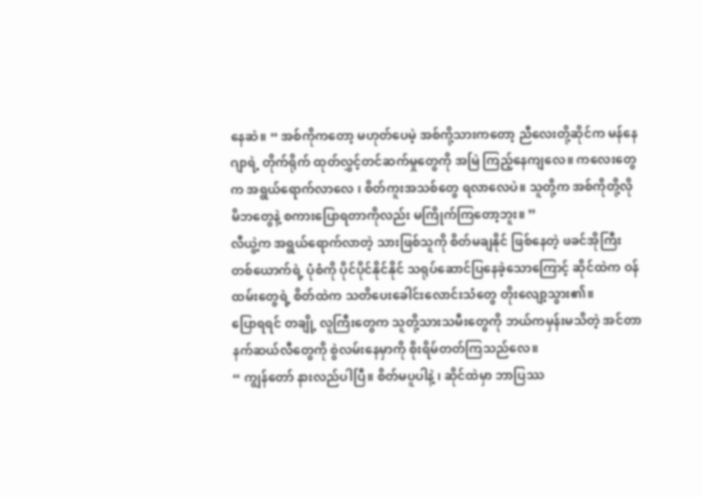နေဆဲ။ “ အစ်ကိုကတော့ မဟုတ်ပေမဲ့ အစ်ကို့သားကတော့ ညီလေးတို့ဆိုင်က မန်နေဂျာရဲ့ တိုက်ရိုက် ထုတ်လွှင့်တင်ဆက်မှုတွေကို အမြဲ ကြည့်နေကျလေ။ ကလေးတွေက အရွယ်ရောက်လာလေ ၊ စိတ်ကူးအသစ်တွေ ရလာလေပဲ။ သူတို့က အစ်ကိုတို့လို မိဘတွေနဲ့ စကားပြောရတာကိုလည်း မကြိုက်ကြတော့ဘူး။ ”
လီယွဲ့က အရွယ်ရောက်လာတဲ့ သားဖြစ်သူကို စိတ်မချနိုင် ဖြစ်နေတဲ့ ဖခင်အိုကြီး တစ်ယောက်ရဲ့ ပုံစံကို ပိုင်ပိုင်နိုင်နိုင် သရုပ်ဆောင်ပြနေခဲ့သောကြောင့် ဆိုင်ထဲက ဝန်ထမ်းတွေရဲ့ စိတ်ထဲက သတိပေးခေါင်းလောင်းသံတွေ တိုးလျော့သွား၏။
ပြောရရင် တချို့ လူကြီးတွေက သူတို့သားသမီးတွေကို ဘယ်ကမှန်းမသိတဲ့ အင်တာနက်ဆယ်လီတွေကို စွဲလမ်းနေမှာကို စိုးရိမ်တတ်ကြသည်လေ။
“ ကျွန်တော် နားလည်ပါပြီ။ စိတ်မပူပါနဲ့ ၊ ဆိုင်ထဲမှာ ဘာပြဿ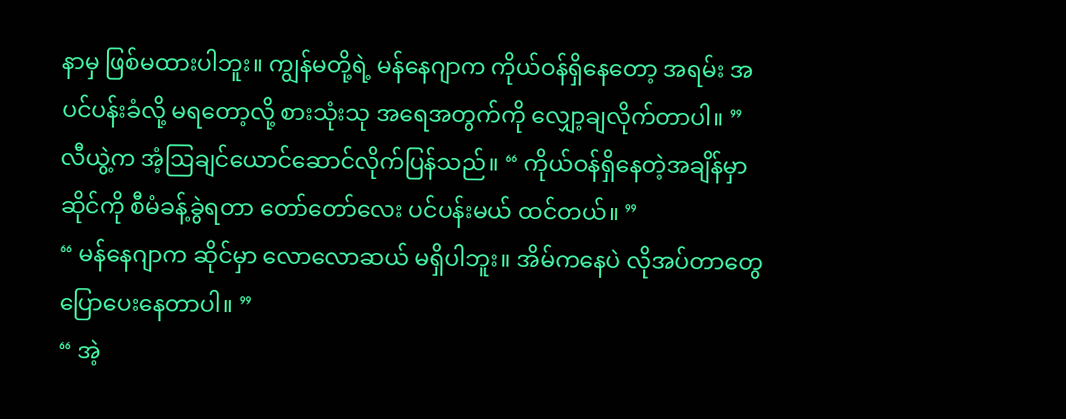နာမှ ဖြစ်မထားပါဘူး။ ကျွန်မတို့ရဲ့ မန်နေဂျာက ကိုယ်ဝန်ရှိနေတော့ အရမ်း အပင်ပန်းခံလို့ မရတော့လို့ စားသုံးသု အရေအတွက်ကို လျှော့ချလိုက်တာပါ။ ”
လီယွဲ့က အံ့ဩချင်ယောင်ဆောင်လိုက်ပြန်သည်။ “ ကိုယ်ဝန်ရှိနေတဲ့အချိန်မှာ ဆိုင်ကို စီမံခန့်ခွဲရတာ တော်တော်လေး ပင်ပန်းမယ် ထင်တယ်။ ”
“ မန်နေဂျာက ဆိုင်မှာ လောလောဆယ် မရှိပါဘူး။ အိမ်ကနေပဲ လိုအပ်တာတွေ ပြောပေးနေတာပါ။ ”
“ အဲ့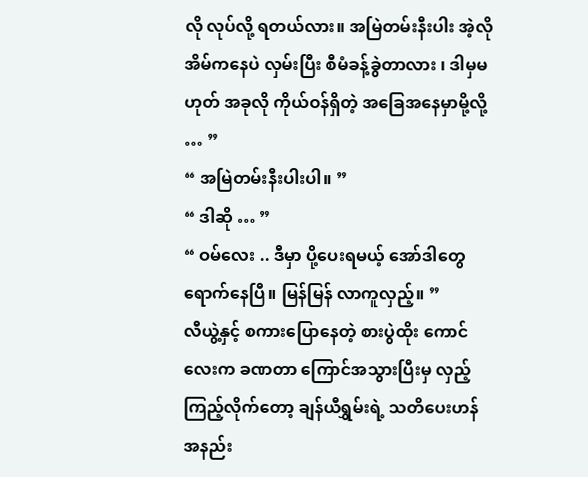လို လုပ်လို့ ရတယ်လား။ အမြဲတမ်းနီးပါး အဲ့လို အိမ်ကနေပဲ လှမ်းပြီး စီမံခန့်ခွဲတာလား ၊ ဒါမှမဟုတ် အခုလို ကိုယ်ဝန်ရှိတဲ့ အခြေအနေမှာမို့လို့ … ”
“ အမြဲတမ်းနီးပါးပါ။ ”
“ ဒါဆို … ”
“ ဝမ်လေး .. ဒီမှာ ပို့ပေးရမယ့် အော်ဒါတွေ ရောက်နေပြီ။ မြန်မြန် လာကူလှည့်။ ”
လီယွဲ့နှင့် စကားပြောနေတဲ့ စားပွဲထိုး ကောင်လေးက ခဏတာ ကြောင်အသွားပြီးမှ လှည့်ကြည့်လိုက်တော့ ချန်ယီရွှမ်းရဲ့ သတိပေးဟန် အနည်း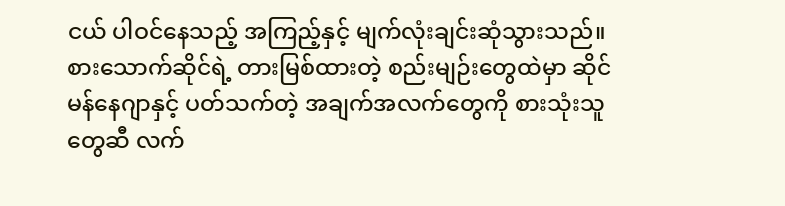ငယ် ပါဝင်နေသည့် အကြည့်နှင့် မျက်လုံးချင်းဆုံသွားသည်။ စားသောက်ဆိုင်ရဲ့ တားမြစ်ထားတဲ့ စည်းမျဉ်းတွေထဲမှာ ဆိုင်မန်နေဂျာနှင့် ပတ်သက်တဲ့ အချက်အလက်တွေကို စားသုံးသူတွေဆီ လက်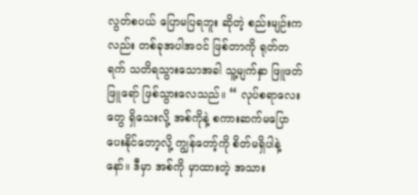လွတ်စပယ် ပြောမပြရဘူး ဆိုတဲ့ စည်းမျဉ်းကလည်း တစ်ခုအပါအဝင် ဖြစ်တာကို ရုတ်တရက် သတိရသွားသောအခါ သူ့မျက်နှာ ဖြူဖတ်ဖြူရော် ဖြစ်သွားလေသည်။ “ လုပ်စရာလေးတွေ ရှိသေးလို့ အစ်ကိုနဲ့ စကားဆက်မပြောပေးနိုင်တော့လို့ ကျွန်တော့်ကို စိတ်မရှိပါနဲ့နော်။ ဒီမှာ အစ်ကို မှာထားတဲ့ အသား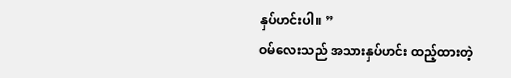နှပ်ဟင်းပါ။ ”
ဝမ်လေးသည် အသားနှပ်ဟင်း ထည့်ထားတဲ့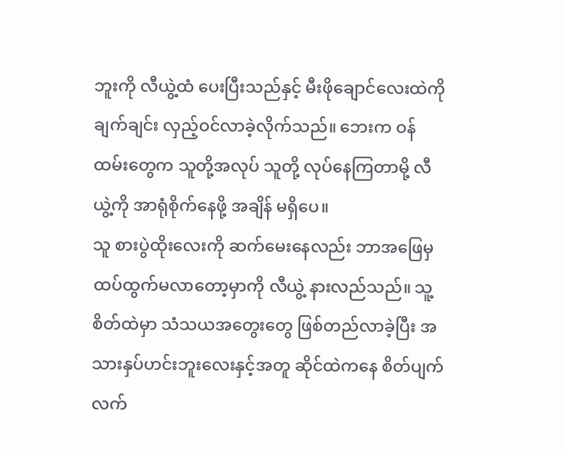ဘူးကို လီယွဲ့ထံ ပေးပြီးသည်နှင့် မီးဖိုချောင်လေးထဲကို ချက်ချင်း လှည့်ဝင်လာခဲ့လိုက်သည်။ ဘေးက ဝန်ထမ်းတွေက သူတို့အလုပ် သူတို့ လုပ်နေကြတာမို့ လီယွဲ့ကို အာရုံစိုက်နေဖို့ အချိန် မရှိပေ။
သူ စားပွဲထိုးလေးကို ဆက်မေးနေလည်း ဘာအဖြေမှ ထပ်ထွက်မလာတော့မှာကို လီယွဲ့ နားလည်သည်။ သူ့စိတ်ထဲမှာ သံသယအတွေးတွေ ဖြစ်တည်လာခဲ့ပြီး အသားနှပ်ဟင်းဘူးလေးနှင့်အတူ ဆိုင်ထဲကနေ စိတ်ပျက်လက်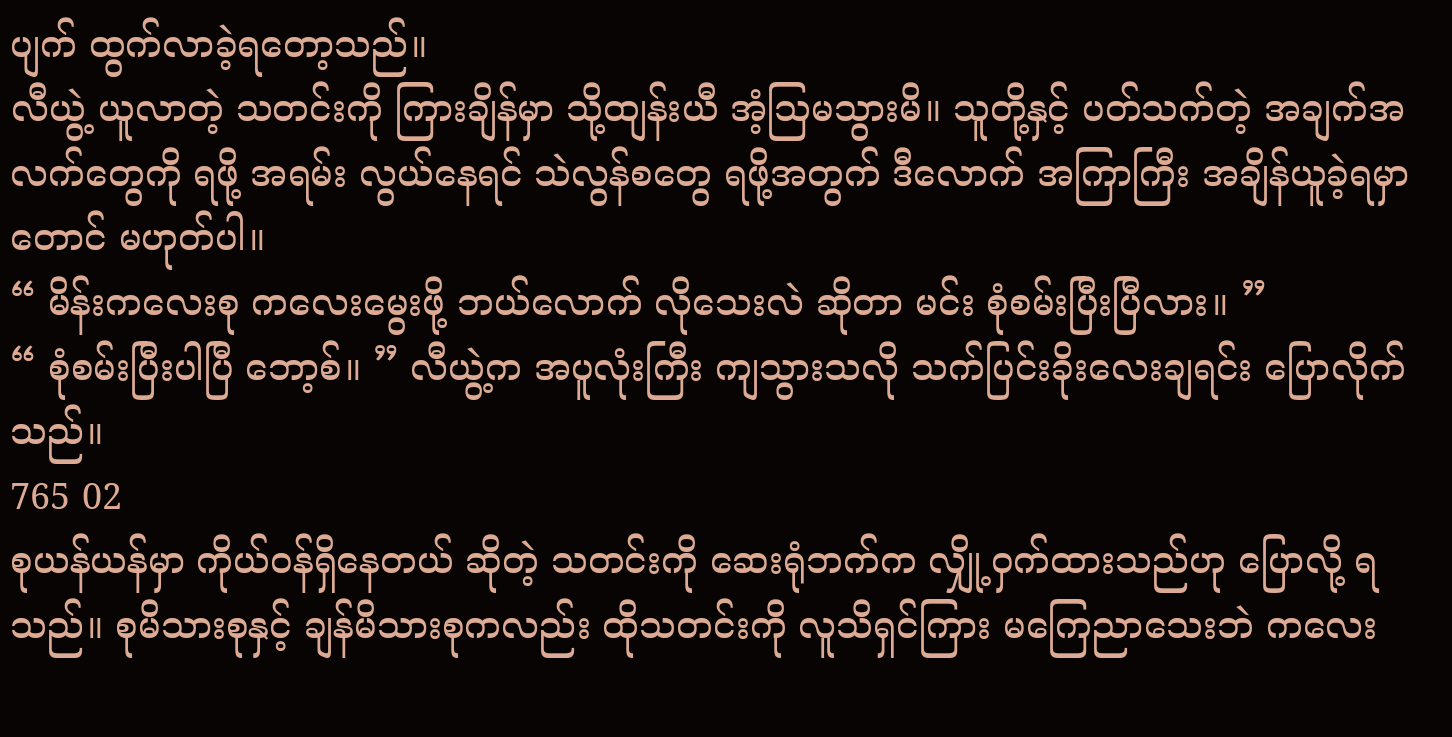ပျက် ထွက်လာခဲ့ရတော့သည်။
လီယွဲ့ ယူလာတဲ့ သတင်းကို ကြားချိန်မှာ သို့ထျန်းယီ အံ့ဩမသွားမိ။ သူတို့နှင့် ပတ်သက်တဲ့ အချက်အလက်တွေကို ရဖို့ အရမ်း လွယ်နေရင် သဲလွန်စတွေ ရဖို့အတွက် ဒီလောက် အကြာကြီး အချိန်ယူခဲ့ရမှာတောင် မဟုတ်ပါ။
“ မိန်းကလေးစု ကလေးမွေးဖို့ ဘယ်လောက် လိုသေးလဲ ဆိုတာ မင်း စုံစမ်းပြီးပြီလား။ ”
“ စုံစမ်းပြီးပါပြီ ဘော့စ်။ ” လီယွဲ့က အပူလုံးကြီး ကျသွားသလို သက်ပြင်းခိုးလေးချရင်း ပြောလိုက်သည်။
765 02
စုယန်ယန်မှာ ကိုယ်ဝန်ရှိနေတယ် ဆိုတဲ့ သတင်းကို ဆေးရုံဘက်က လျှို့ဝှက်ထားသည်ဟု ပြောလို့ ရသည်။ စုမိသားစုနှင့် ချန်မိသားစုကလည်း ထိုသတင်းကို လူသိရှင်ကြား မကြေညာသေးဘဲ ကလေး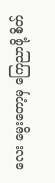လေး မွေးတော့မှ ကြေညာဖို့ စိတ်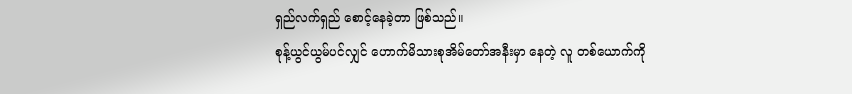ရှည်လက်ရှည် စောင့်နေခဲ့တာ ဖြစ်သည်။
စုန့်ယွင်ယွမ်ပင်လျှင် ဟောက်မိသားစုအိမ်တော်အနီးမှာ နေတဲ့ လူ တစ်ယောက်ကို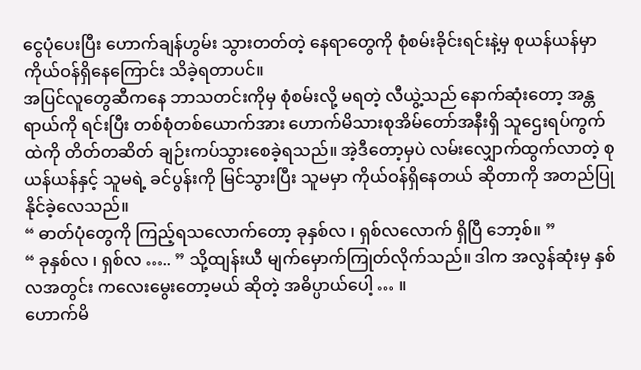ငွေပုံပေးပြီး ဟောက်ချန်ဟွမ်း သွားတတ်တဲ့ နေရာတွေကို စုံစမ်းခိုင်းရင်းနဲ့မှ စုယန်ယန်မှာ ကိုယ်ဝန်ရှိနေကြောင်း သိခဲ့ရတာပင်။
အပြင်လူတွေဆီကနေ ဘာသတင်းကိုမှ စုံစမ်းလို့ မရတဲ့ လီယွဲ့သည် နောက်ဆုံးတော့ အန္တရာယ်ကို ရင်းပြီး တစ်စုံတစ်ယောက်အား ဟောက်မိသားစုအိမ်တော်အနီးရှိ သူဌေးရပ်ကွက်ထဲကို တိတ်တဆိတ် ချဉ်းကပ်သွားစေခဲ့ရသည်။ အဲ့ဒီတော့မှပဲ လမ်းလျှောက်ထွက်လာတဲ့ စုယန်ယန်နှင့် သူမရဲ့ ခင်ပွန်းကို မြင်သွားပြီး သူမမှာ ကိုယ်ဝန်ရှိနေတယ် ဆိုတာကို အတည်ပြုနိုင်ခဲ့လေသည်။
“ ဓာတ်ပုံတွေကို ကြည့်ရသလောက်တော့ ခုနှစ်လ ၊ ရှစ်လလောက် ရှိပြီ ဘော့စ်။ ”
“ ခုနှစ်လ ၊ ရှစ်လ ….. ” သို့ထျန်းယီ မျက်မှောက်ကြုတ်လိုက်သည်။ ဒါက အလွန်ဆုံးမှ နှစ်လအတွင်း ကလေးမွေးတော့မယ် ဆိုတဲ့ အဓိပ္ပာယ်ပေါ့ … ။
ဟောက်မိ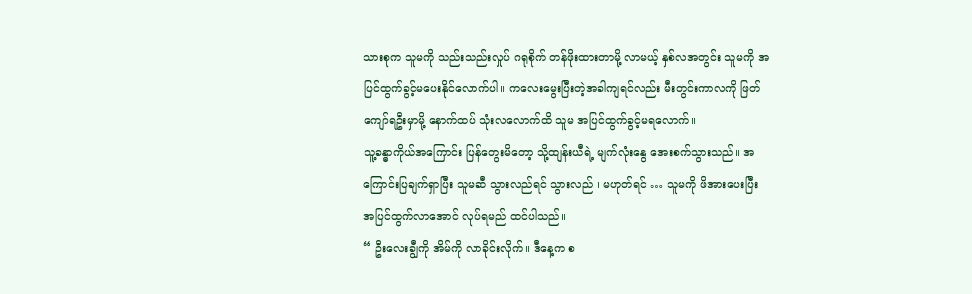သားစုက သူမကို သည်းသည်းလှုပ် ဂရုစိုက် တန်ဖိုးထားတာမို့ လာမယ့် နှစ်လအတွင်း သူမကို အပြင်ထွက်ခွင့်မပေးနိုင်လောက်ပါ။ ကလေးမွေးပြီးတဲ့အခါကျရင်လည်း မီးတွင်းကာလကို ဖြတ်ကျော်ရဦးမှာမို့ နောက်ထပ် သုံးလလောက်ထိ သူမ အပြင်ထွက်ခွင့်မရလောက်။
သူ့ခန္ဓာကိုယ်အကြောင်း ပြန်တွေးမိတော့ သို့ထျန်းယီရဲ့ မျက်လုံးနွေ အေးစက်သွားသည်။ အကြောင်းပြချက်ရှာပြီး သူမဆီ သွားလည်ရင် သွားလည် ၊ မဟုတ်ရင် … သူမကို ဖိအားပေးပြီး အပြင်ထွက်လာအောင် လုပ်ရမည် ထင်ပါသည်။
“ ဦးလေးချွီကို အိမ်ကို လာခိုင်းလိုက်။ ဒီနေ့က စ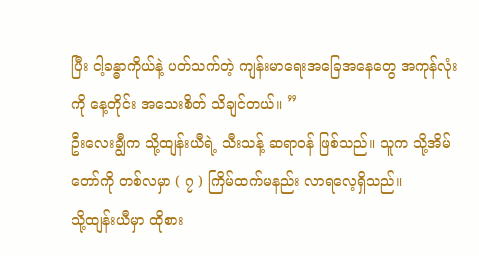ပြီး ငါ့ခန္ဓာကိုယ်နဲ့ ပတ်သက်တဲ့ ကျန်းမာရေးအခြေအနေတွေ အကုန်လုံးကို နေ့တိုင်း အသေးစိတ် သိချင်တယ်။ ”
ဦးလေးချွီက သို့ထျန်းယီရဲ့ သီးသန့် ဆရာဝန် ဖြစ်သည်။ သူက သို့အိမ်တော်ကို တစ်လမှာ ( ၇ ) ကြိမ်ထက်မနည်း လာရလေ့ရှိသည်။
သို့ထျန်းယီမှာ ထိုစား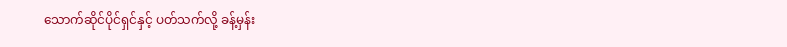သောက်ဆိုင်ပိုင်ရှင်နှင့် ပတ်သက်လို့ ခန့်မှန်း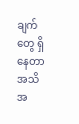ချက်တွေ ရှိနေတာ အသိအ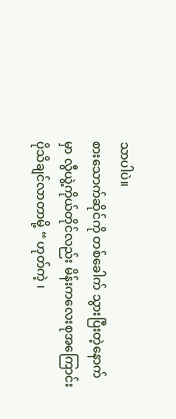သာပါပဲ။
စားသောက်ဆိုင်ကို တစ်ခေါက် သွားပြီးတဲ့နောက်မှာ လွီယွဲ့ကိုယ်တိုင်လည်း မိန်းကလေးစုအကြောင်း ပိုသိချင်လာတာမို့ “ ဟုတ်ကဲ့ ၊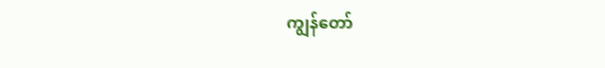ကျွန်တော်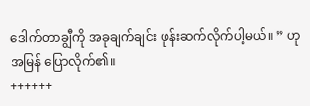ဒေါက်တာချွီကို အခုချက်ချင်း ဖုန်းဆက်လိုက်ပါ့မယ်။ ” ဟု အမြန် ပြောလိုက်၏။
++++++